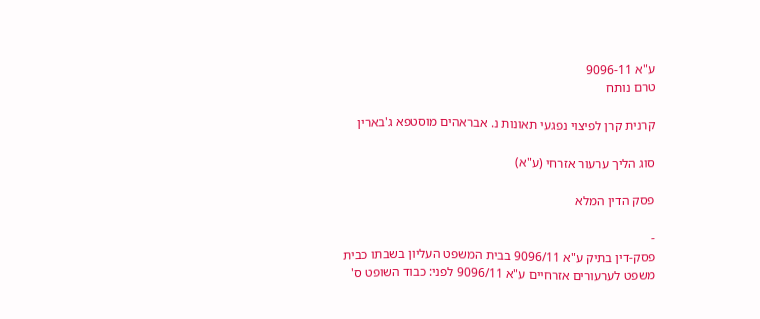ע"א 9096-11
טרם נותח

קרנית קרן לפיצוי נפגעי תאונות נ. אבראהים מוסטפא ג'בארין

סוג הליך ערעור אזרחי (ע"א)

פסק הדין המלא

-
פסק-דין בתיק ע"א 9096/11 בבית המשפט העליון בשבתו כבית משפט לערעורים אזרחיים ע"א 9096/11 לפני: כבוד השופט ס'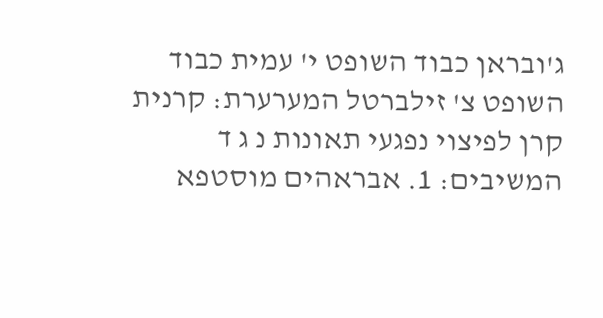ג'ובראן כבוד השופט י' עמית כבוד השופט צ' זילברטל המערערת: קרנית קרן לפיצוי נפגעי תאונות נ ג ד המשיבים: 1. אבראהים מוסטפא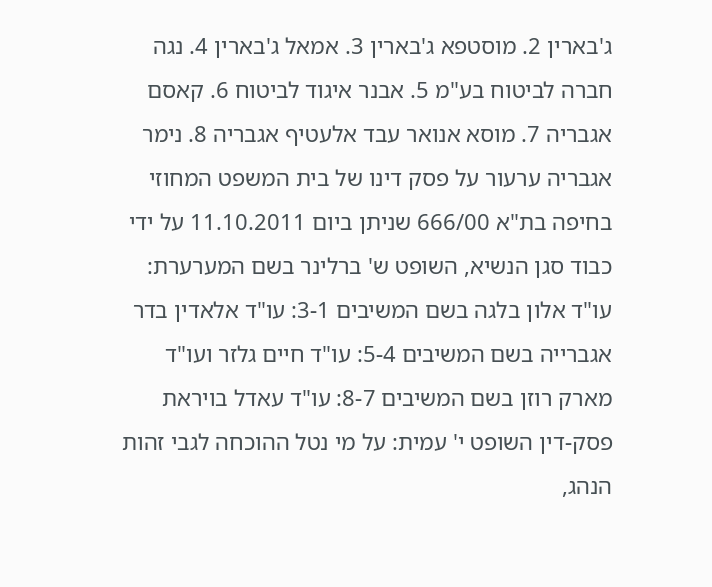ג'בארין 2. מוסטפא ג'בארין 3. אמאל ג'בארין 4. נגה חברה לביטוח בע"מ 5. אבנר איגוד לביטוח 6. קאסם אגבריה 7. מוסא אנואר עבד אלעטיף אגבריה 8. נימר אגבריה ערעור על פסק דינו של בית המשפט המחוזי בחיפה בת"א 666/00 שניתן ביום 11.10.2011 על ידי כבוד סגן הנשיא, השופט ש' ברלינר בשם המערערת: עו"ד אלון בלגה בשם המשיבים 3-1: עו"ד אלאדין בדר אגברייה בשם המשיבים 5-4: עו"ד חיים גלזר ועו"ד מארק רוזן בשם המשיבים 8-7: עו"ד עאדל בויראת פסק-דין השופט י' עמית: על מי נטל ההוכחה לגבי זהות הנהג,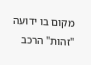מקום בו ידועה "זהות" הרכב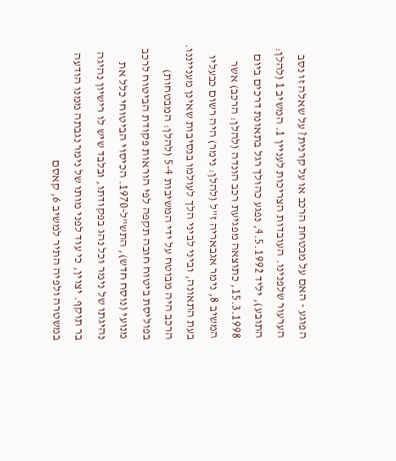הפוגע - האם על מבטחת הרכב או על קרנית? על שאלה זו נסב הערעור שלפנינו. העובדות הצריכות לעניין 1. המשיב 1 (להלן: התובע), יליד 4.5.1992, נפגע כהולך רגל בתאונת דרכים ביום 15.3.1998, כתוצאה מפגיעת רכב הונדה (להלן: הרכב) אשר המשיב 8, נימר אגבאריה ז"ל (להלן: נימר) היה רשום כבעליו בעת התאונה, וביני לביני הלך לעולמו בנסיבות שאינן מענייננו. הרכב היה מבוטח על ידי המשיבות 5-4 (להלן: המבטחות) בפוליסת ביטוח חובה תקפה לפי הוראות פקודת הביטוח לרכב מנועי (נוסח חדש), התש"ל-1970. הכיסוי הביטוחי כלל את נהיגתו של נימר וכל נהג בפקודתו, ובלבד שיש לו רישיון נהיגה בר תוקף. יצוין, כי עוד לפני מותו של נימר נגבתה ממנו הודעה במשטרה ולפיה התיר למשיב 6, קאסם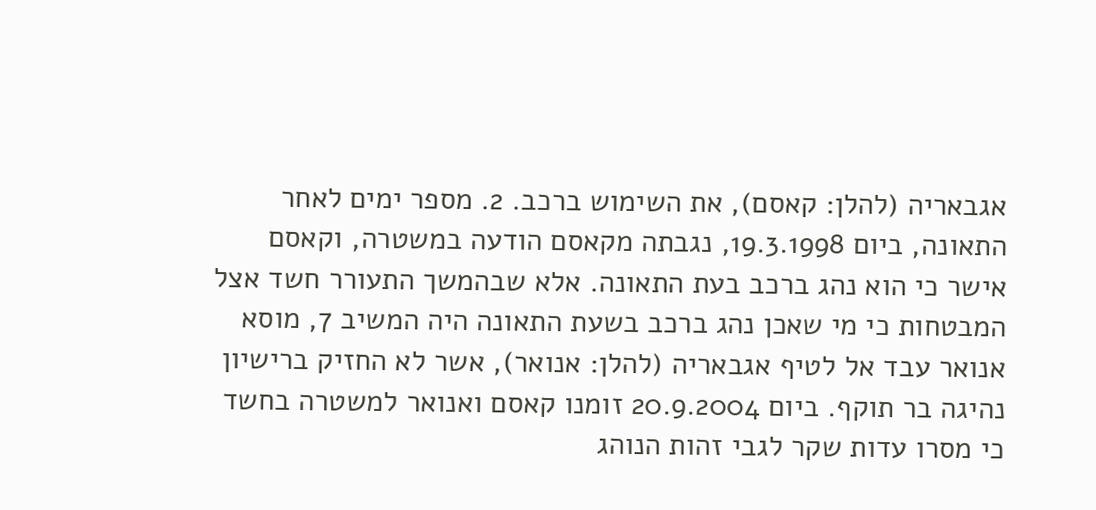אגבאריה (להלן: קאסם), את השימוש ברכב. 2. מספר ימים לאחר התאונה, ביום 19.3.1998, נגבתה מקאסם הודעה במשטרה, וקאסם אישר כי הוא נהג ברכב בעת התאונה. אלא שבהמשך התעורר חשד אצל המבטחות כי מי שאכן נהג ברכב בשעת התאונה היה המשיב 7, מוסא אנואר עבד אל לטיף אגבאריה (להלן: אנואר), אשר לא החזיק ברישיון נהיגה בר תוקף. ביום 20.9.2004 זומנו קאסם ואנואר למשטרה בחשד כי מסרו עדות שקר לגבי זהות הנוהג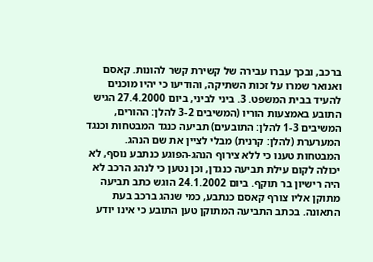ברכב, ובכך עברו עבירה של קשירת קשר להונות. קאסם ואנואר שמרו על זכות השתיקה, והודיעו כי יהיו מוכנים להעיד בבית המשפט. 3. ביני לביני, ביום 27.4.2000 הגיש התובע באמצעות הוריו (המשיבים 3-2 להלן: ההורים, המשיבים 1-3 להלן: התובעים) תביעה כנגד המבטחות וכנגד המערערת (להלן: קרנית) מבלי לציין את שם הנהג. המבטחות טענו כי ללא צירוף הנהג-הפוגע כנתבע נוסף, לא יכולה לקום עילת תביעה כנגדן, וכן נטען כי לנהג הרכב לא היה רישיון בר תוקף. ביום 24.1.2002 הוגש כתב תביעה מתוקן אליו צורף קאסם כנתבע, כמי שנהג ברכב בעת התאונה. בכתב התביעה המתוקן טען התובע כי אינו יודע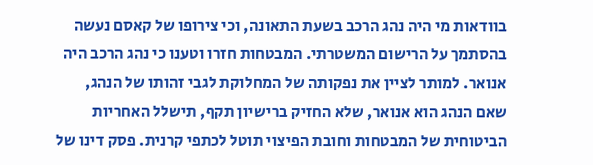בוודאות מי היה נהג הרכב בשעת התאונה, וכי צירופו של קאסם נעשה בהסתמך על הרישום המשטרתי. המבטחות חזרו וטענו כי נהג הרכב היה אנואר. למותר לציין את נפקותה של המחלוקת לגבי זהותו של הנהג, שאם הנהג הוא אנואר, שלא החזיק ברישיון תקף, תישלל האחריות הביטוחית של המבטחות וחובת הפיצוי תוטל לכתפי קרנית. פסק דינו של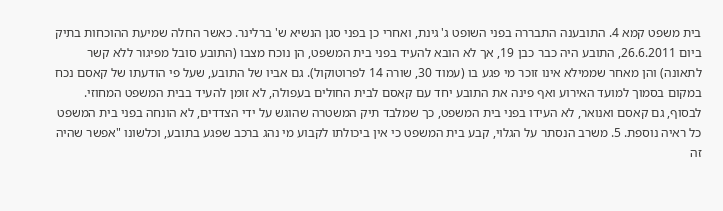בית משפט קמא 4. התובענה התבררה בפני השופט ג' גינת, ואחרי כן בפני סגן הנשיא ש' ברלינר. כאשר החלה שמיעת ההוכחות בתיק ביום 26.6.2011, התובע היה כבר כבן 19, אך לא הובא להעיד בפני בית המשפט, הן נוכח מצבו (התובע סובל מפיגור ללא קשר לתאונה) והן מאחר שממילא אינו זוכר מי פגע בו (עמוד 30, שורה 14 לפרוטוקול). גם אביו של התובע, שעל פי הודעתו של קאסם נכח במקום בסמוך למועד האירוע ואף פינה את התובע יחד עם קאסם לבית החולים בעפולה, לא זומן להעיד בבית המשפט המחוזי. לבסוף, גם קאסם ואנואר, לא העידו בפני בית המשפט, כך שמלבד תיק המשטרה שהוגש על ידי הצדדים, לא הונחה בפני בית המשפט כל ראיה נוספת. 5. משרב הנסתר על הגלוי, קבע בית המשפט כי אין ביכולתו לקבוע מי נהג ברכב שפגע בתובע, וכלשונו "אפשר שהיה זה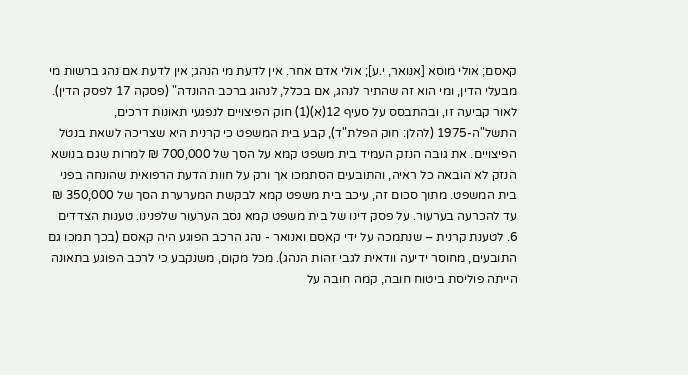קאסם; אולי מוסא [אנואר, י.ע]; אולי אדם אחר. אין לדעת מי הנהג; אין לדעת אם נהג ברשות מי מבעלי הדין, ומי הוא זה שהתיר לנהג, אם בכלל, לנהוג ברכב ההונדה" (פסקה 17 לפסק הדין). לאור קביעה זו, ובהתבסס על סעיף 12(א)(1) חוק הפיצויים לנפגעי תאונות דרכים, התשל"ה-1975 (להלן: חוק הפלת"ד), קבע בית המשפט כי קרנית היא שצריכה לשאת בנטל הפיצויים. את גובה הנזק העמיד בית משפט קמא על הסך של 700,000 ₪ למרות שגם בנושא הנזק לא הובאה כל ראיה, והתובעים הסתמכו אך ורק על חוות הדעת הרפואית שהונחה בפני בית המשפט. מתוך סכום זה, עיכב בית משפט קמא לבקשת המערערת הסך של 350,000 ₪ עד להכרעה בערעור. על פסק דינו של בית משפט קמא נסב הערעור שלפנינו. טענות הצדדים 6. לטענת קרנית – שנתמכה על ידי קאסם ואנואר - נהג הרכב הפוגע היה קאסם (בכך תמכו גם התובעים, מחוסר ידיעה וודאית לגבי זהות הנהג). מכל מקום, משנקבע כי לרכב הפוגע בתאונה הייתה פוליסת ביטוח חובה, קמה חובה על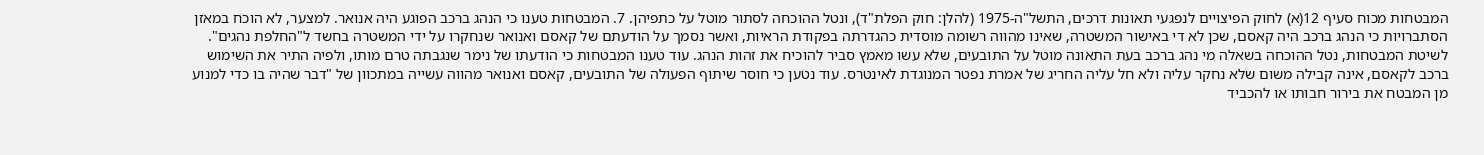המבטחות מכוח סעיף 12(א) לחוק הפיצויים לנפגעי תאונות דרכים, התשל"ה-1975 (להלן: חוק הפלת"ד), ונטל ההוכחה לסתור מוטל על כתפיהן. 7. המבטחות טענו כי הנהג ברכב הפוגע היה אנואר. למצער, לא הוכח במאזן הסתברויות כי הנהג ברכב היה קאסם, שכן לא די באישור המשטרה, שאינו מהווה רשומה מוסדית כהגדרתה בפקודת הראיות, ואשר נסמך על הודעתם של קאסם ואנואר שנחקרו על ידי המשטרה בחשד ל"החלפת נהגים". לשיטת המבטחות, נטל ההוכחה בשאלה מי נהג ברכב בעת התאונה מוטל על התובעים, שלא עשו מאמץ סביר להוכיח את זהות הנהג. עוד טענו המבטחות כי הודעתו של נימר שנגבתה טרם מותו, ולפיה התיר את השימוש ברכב לקאסם, אינה קבילה משום שלא נחקר עליה ולא חל עליה החריג של אמרת נפטר המנוגדת לאינטרס. עוד נטען כי חוסר שיתוף הפעולה של התובעים, קאסם ואנואר מהווה עשייה במתכוון של "דבר שהיה בו כדי למנוע מן המבטח את בירור חבותו או להכביד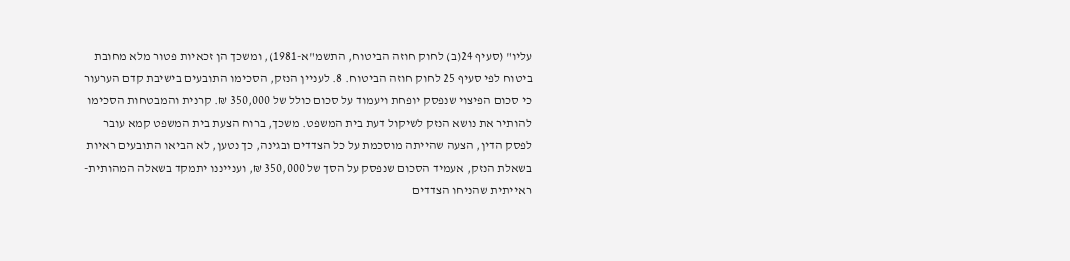עליו" (סעיף 24(ב) לחוק חוזה הביטוח, התשמ"א-1981), ומשכך הן זכאיות פטור מלא מחובת ביטוח לפי סעיף 25 לחוק חוזה הביטוח. 8. לעניין הנזק, הסכימו התובעים בישיבת קדם הערעור כי סכום הפיצוי שנפסק יופחת ויעמוד על סכום כולל של 350,000 ₪. קרנית והמבטחות הסכימו להותיר את נושא הנזק לשיקול דעת בית המשפט. משכך, ברוח הצעת בית המשפט קמא עובר לפסק הדין, הצעה שהייתה מוסכמת על כל הצדדים ובגינה, כך נטען, לא הביאו התובעים ראיות בשאלת הנזק, אעמיד הסכום שנפסק על הסך של 350,000 ₪, וענייננו יתמקד בשאלה המהותית-ראייתית שהניחו הצדדים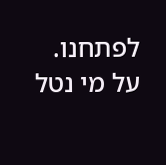לפתחנו. על מי נטל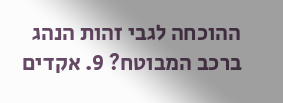ההוכחה לגבי זהות הנהג ברכב המבוטח? 9. אקדים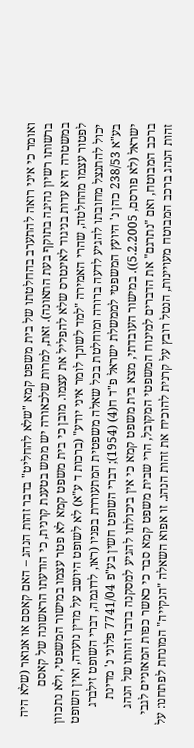ואומר כי איני רואה להתערב בהחלטתו של בית משפט קמא "שלא להחליט" בדבר זהות הנהג – האם קאסם או אנואר (שלא היה ברשותו רשיון נהיגה בתוקף בעת התאונה). זאת, למרות שלכאורה יש ממש בטענת קרנית, כי הודעתו הראשונה של קאסם במשטרה היא עדות בניגוד לאינטרס שלא להפליל את עצמו. מובן כי בית משפט קמא לא פטר עצמו במישור המשפטי, ולא נתכוון לפטור עצמו מהחלטה, שהרי האמירה "למד לשונך לומר איני יודע" (ברכות ד ע"א) לא לשופט היושב על מדין נועדה, ואין השופט יכול להתנצל מחובתו להגיע לדעה ברורה ומוחלטת בכל שאלה משפטית המתעוררת בפניו (ראו, לדוגמה, דברי השופט זילברג בע"א 238/53 כהן נ' היועץ המשפטי לממשלת ישראל פ"ד ח(4) (1954); דברי השופט חשין בע"פ 7741/04 פלוני נ' מדינת ישראל (לא פורסם, 5.2.2005)). במישור העובדתי, מצא בית משפט קמא כי אין ביכולתו להגיע למסקנה בדבר זהותו של הנהג ברכב המבוטח, ואם "נתרגם" את הדברים למינוח המשפטי המקובל, הרי שבית משפט קמא סבר כי כאשר כפות המאזניים לגבי זהות הנהג ברכב המבוטח מעויינות, הנטל רובץ על קרנית להוכיח את זהות הנהג. זו אפוא השאלה "הנקייה" המונחת לפתחנו: על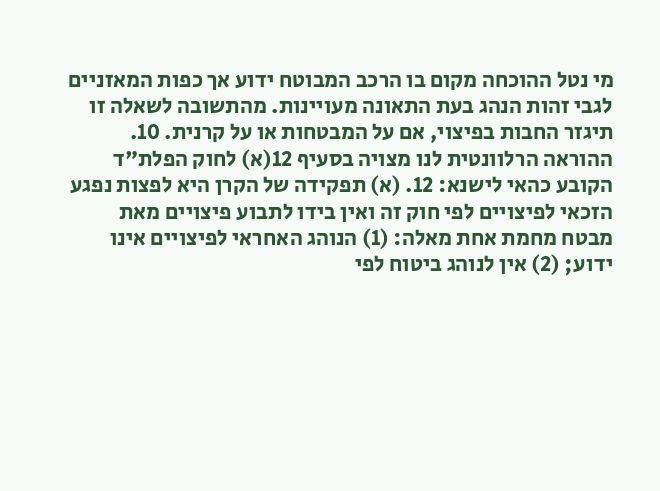מי נטל ההוכחה מקום בו הרכב המבוטח ידוע אך כפות המאזניים לגבי זהות הנהג בעת התאונה מעויינות. מהתשובה לשאלה זו תיגזר החבות בפיצוי, אם על המבטחות או על קרנית. 10. ההוראה הרלוונטית לנו מצויה בסעיף 12(א) לחוק הפלת"ד הקובע כהאי לישנא: 12. (א) תפקידה של הקרן היא לפצות נפגע הזכאי לפיצויים לפי חוק זה ואין בידו לתבוע פיצויים מאת מבטח מחמת אחת מאלה: (1) הנוהג האחראי לפיצויים אינו ידוע; (2) אין לנוהג ביטוח לפי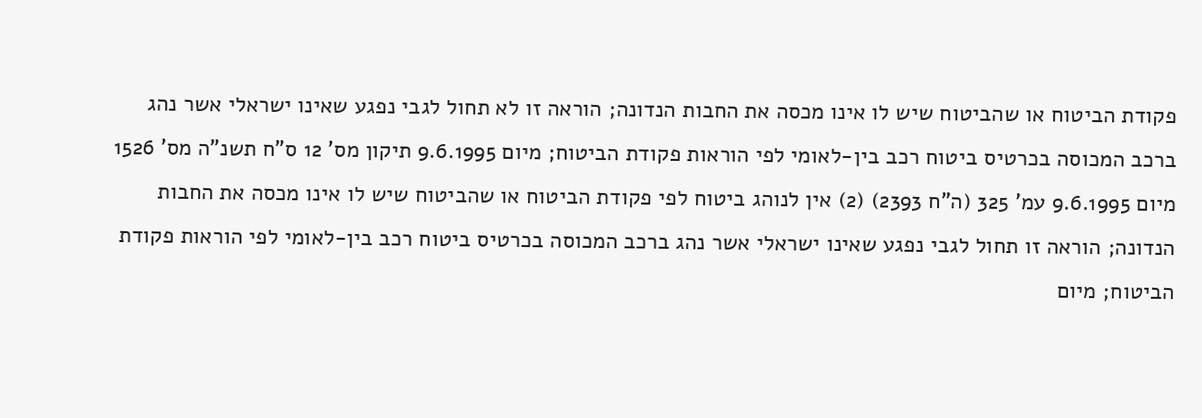פקודת הביטוח או שהביטוח שיש לו אינו מכסה את החבות הנדונה; הוראה זו לא תחול לגבי נפגע שאינו ישראלי אשר נהג ברכב המכוסה בכרטיס ביטוח רכב בין-לאומי לפי הוראות פקודת הביטוח; מיום 9.6.1995 תיקון מס' 12 ס"ח תשנ"ה מס' 1526 מיום 9.6.1995 עמ' 325 (ה"ח 2393) (2) אין לנוהג ביטוח לפי פקודת הביטוח או שהביטוח שיש לו אינו מכסה את החבות הנדונה; הוראה זו תחול לגבי נפגע שאינו ישראלי אשר נהג ברכב המכוסה בכרטיס ביטוח רכב בין-לאומי לפי הוראות פקודת הביטוח; מיום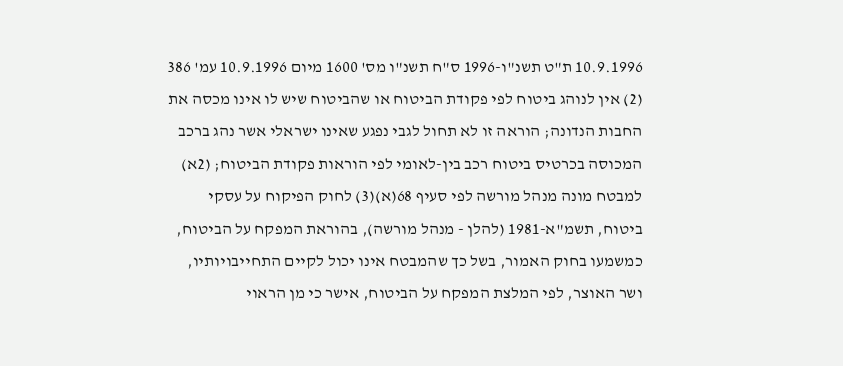10.9.1996 ת"ט תשנ"ו-1996 ס"ח תשנ"ו מס' 1600 מיום 10.9.1996 עמ' 386 (2) אין לנוהג ביטוח לפי פקודת הביטוח או שהביטוח שיש לו אינו מכסה את החבות הנדונה; הוראה זו לא תחול לגבי נפגע שאינו ישראלי אשר נהג ברכב המכוסה בכרטיס ביטוח רכב בין-לאומי לפי הוראות פקודת הביטוח; (2א) למבטח מונה מנהל מורשה לפי סעיף 68(א)(3) לחוק הפיקוח על עסקי ביטוח, תשמ"א-1981 (להלן - מנהל מורשה), בהוראת המפקח על הביטוח, כמשמעו בחוק האמור, בשל כך שהמבטח אינו יכול לקיים התחייבויותיו, ושר האוצר, לפי המלצת המפקח על הביטוח, אישר כי מן הראוי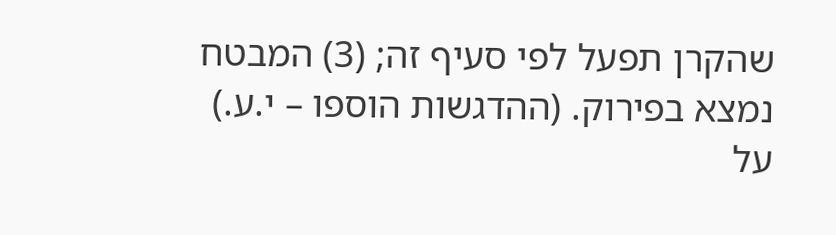שהקרן תפעל לפי סעיף זה; (3) המבטח נמצא בפירוק. (ההדגשות הוספו – י.ע.) על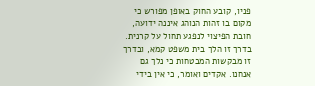פניו, קובע החוק באופן מפורש כי מקום בו זהות הנוהג איננה ידועה, חובת הפיצוי לנפגע תחול על קרנית. בדרך זו הלך בית משפט קמא, ובדרך זו מבקשות המבטחות כי נלך גם אנחנו. אקדים ואומר, כי אין בידי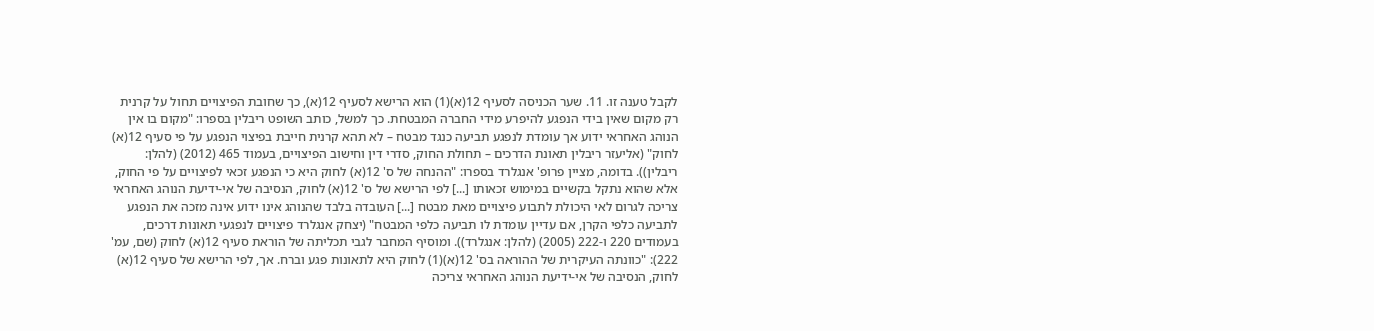לקבל טענה זו. 11. שער הכניסה לסעיף 12(א)(1) הוא הרישא לסעיף 12(א), כך שחובת הפיצויים תחול על קרנית רק מקום שאין בידי הנפגע להיפרע מידי החברה המבטחת. כך למשל, כותב השופט ריבלין בספרו: "מקום בו אין הנוהג האחראי ידוע אך עומדת לנפגע תביעה כנגד מבטח – לא תהא קרנית חייבת בפיצוי הנפגע על פי סעיף 12(א) לחוק" (אליעזר ריבלין תאונת הדרכים – תחולת החוק, סדרי דין וחישוב הפיצויים, בעמוד 465 (2012) (להלן: ריבלין)). בדומה, מציין פרופ' אנגלרד בספרו: "ההנחה של ס' 12(א) לחוק היא כי הנפגע זכאי לפיצויים על פי החוק, אלא שהוא נתקל בקשיים במימוש זכאותו [...] לפי הרישא של ס' 12(א) לחוק, הנסיבה של אי-ידיעת הנוהג האחראי צריכה לגרום לאי היכולת לתבוע פיצויים מאת מבטח [...] העובדה בלבד שהנוהג אינו ידוע אינה מזכה את הנפגע לתביעה כלפי הקרן, אם עדיין עומדת לו תביעה כלפי המבטח" (יצחק אנגלרד פיצויים לנפגעי תאונות דרכים, בעמודים 220 ו-222 (2005) (להלן: אנגלרד)). ומוסיף המחבר לגבי תכליתה של הוראת סעיף 12(א) לחוק (שם, עמ' 222): "כוונתה העיקרית של ההוראה בס' 12(א)(1) לחוק היא לתאונות פגע וברח. אך, לפי הרישא של סעיף 12(א) לחוק, הנסיבה של אי-ידיעת הנוהג האחראי צריכה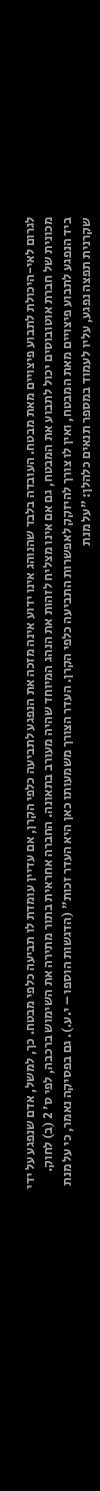לגרום לאי-היכולת לתבוע פיצויים מאת מבטח. העובדה בלבד שהנוהג אינו ידוע אינה מזכה את הנפגע לתביעה כלפי הקרן, אם עדיין עומדת לו תביעה כלפי מבטח. כך, למשל, אדם שנפגע על ידי מכונית של חברת אוטובוסים יכול לתבוע את המבטח, גם אם אינו מצליח לזהות את הנהג המיוחד שהיה מעורב בתאונה. החברה אחראית בתור מתירה את השימוש ברכבה, לפי ס' 2 (ב) לחוק. ביד הנפגע לתבוע פיצויים מאת המבטח, ואין לו צורך להיזקק לאפשרות התביעה כלפי הקרן. העדר הצורך משמעותו כאן היא העדר זכות" (הדגשות הוספו – י.ע.). גם בפסיקה נאמר, כי על מנת שקרנית תפצה נפגע, עליו לעמוד במספר תנאים כלהלן: "על מנת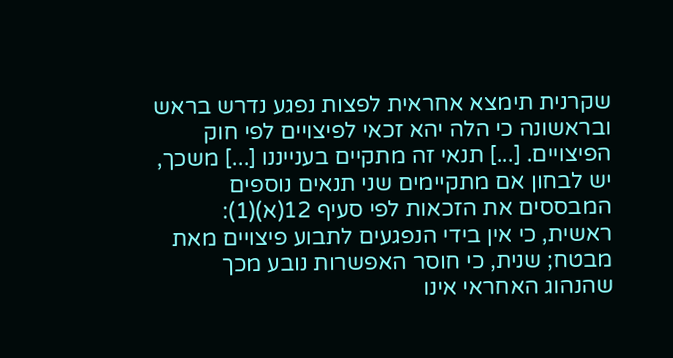שקרנית תימצא אחראית לפצות נפגע נדרש בראש ובראשונה כי הלה יהא זכאי לפיצויים לפי חוק הפיצויים. [...] תנאי זה מתקיים בענייננו [...] משכך, יש לבחון אם מתקיימים שני תנאים נוספים המבססים את הזכאות לפי סעיף 12(א)(1): ראשית, כי אין בידי הנפגעים לתבוע פיצויים מאת מבטח; שנית, כי חוסר האפשרות נובע מכך שהנהוג האחראי אינו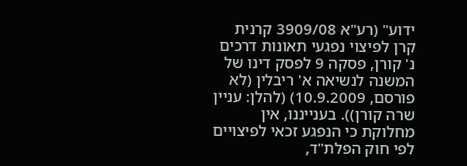ידוע" (רע"א 3909/08 קרנית קרן לפיצוי נפגעי תאונות דרכים נ' קורן, פסקה 9 לפסק דינו של המשנה לנשיאה א' ריבלין (לא פורסם, 10.9.2009) (להלן: עניין שרה קורן)). בענייננו, אין מחלוקת כי הנפגע זכאי לפיצויים לפי חוק הפלת"ד,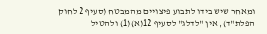ומאחר שיש בידו לתבוע פיצויים מהמבטח (סעיף 2 לחוק הפלת"ד), אין "לדלג" לסעיף 12(א)(1) ולהטיל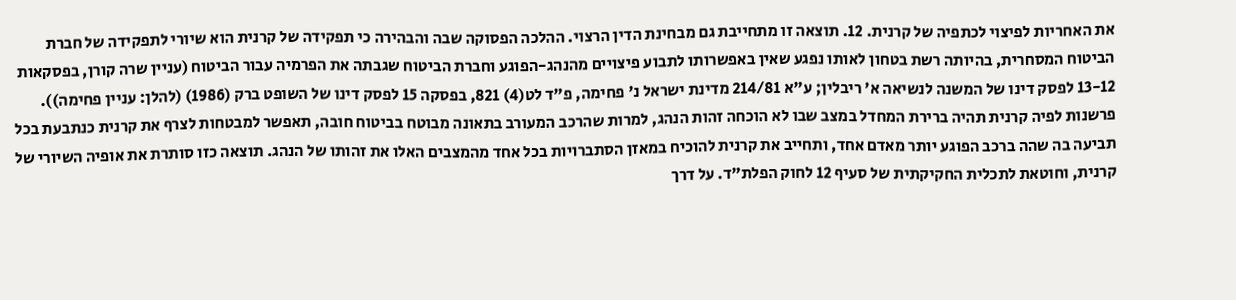את האחריות לפיצוי לכתפיה של קרנית. 12. תוצאה זו מתחייבת גם מבחינת הדין הרצוי. ההלכה הפסוקה שבה והבהירה כי תפקידה של קרנית הוא שיורי לתפקידה של חברת הביטוח המסחרית, בהיותה רשת בטחון לאותו נפגע שאין באפשרותו לתבוע פיצויים מהנהג-הפוגע וחברת הביטוח שגבתה את הפרמיה עבור הביטוח (עניין שרה קורן, בפסקאות 13-12 לפסק דינו של המשנה לנשיאה א' ריבלין; ע"א 214/81 מדינת ישראל נ' פחימה, פ"ד לט(4) 821, בפסקה 15 לפסק דינו של השופט ברק (1986) (להלן: עניין פחימה)). פרשנות לפיה קרנית תהיה ברירת המחדל במצב שבו לא הוכחה זהות הנהג, למרות שהרכב המעורב בתאונה מבוטח בביטוח חובה, תאפשר למבטחות לצרף את קרנית כנתבעת בכל תביעה בה שהה ברכב הפוגע יותר מאדם אחד, ותחייב את קרנית להוכיח במאזן הסתברויות בכל אחד מהמצבים האלו את זהותו של הנהג. תוצאה כזו סותרת את אופיה השיורי של קרנית, וחוטאת לתכלית החקיקתית של סעיף 12 לחוק הפלת"ד. על דרך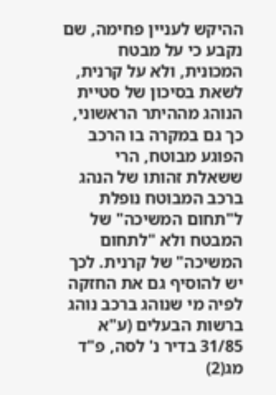ההיקש לעניין פחימה, שם נקבע כי על מבטח המכונית, ולא על קרנית, לשאת בסיכון של סטיית הנוהג מההיתר הראשוני, כך גם במקרה בו הרכב הפוגע מבוטח, הרי ששאלת זהותו של הנהג ברכב המבוטח נופלת ל"תחום המשיכה" של המבטח ולא "לתחום המשיכה" של קרנית. לכך יש להוסיף גם את החזקה לפיה מי שנוהג ברכב נוהג ברשות הבעלים (ע"א 31/85 בדיר נ' לסה, פ"ד מג(2)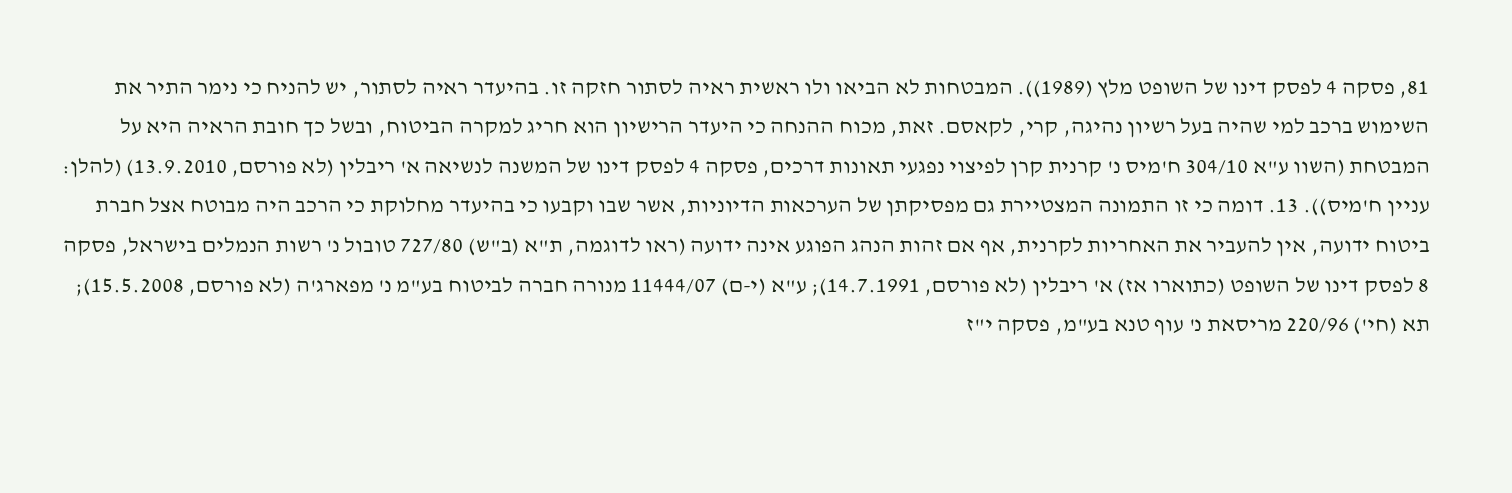81, פסקה 4 לפסק דינו של השופט מלץ (1989)). המבטחות לא הביאו ולו ראשית ראיה לסתור חזקה זו. בהיעדר ראיה לסתור, יש להניח כי נימר התיר את השימוש ברכב למי שהיה בעל רשיון נהיגה, קרי, לקאסם. זאת, מכוח ההנחה כי היעדר הרישיון הוא חריג למקרה הביטוח, ובשל כך חובת הראיה היא על המבטחת (השוו ע"א 304/10 ח'מיס נ' קרנית קרן לפיצוי נפגעי תאונות דרכים, פסקה 4 לפסק דינו של המשנה לנשיאה א' ריבלין (לא פורסם, 13.9.2010) (להלן: עניין ח'מיס)). 13. דומה כי זו התמונה המצטיירת גם מפסיקתן של הערכאות הדיוניות, אשר שבו וקבעו כי בהיעדר מחלוקת כי הרכב היה מבוטח אצל חברת ביטוח ידועה, אין להעביר את האחריות לקרנית, אף אם זהות הנהג הפוגע אינה ידועה (ראו לדוגמה, ת"א (ב"ש) 727/80 טובול נ' רשות הנמלים בישראל, פסקה 8 לפסק דינו של השופט (כתוארו אז) א' ריבלין (לא פורסם, 14.7.1991); ע"א (י-ם) 11444/07 מנורה חברה לביטוח בע"מ נ' מפארג'ה (לא פורסם, 15.5.2008); תא (חי') 220/96 מריסאת נ' עוף טנא בע"מ, פסקה י"ז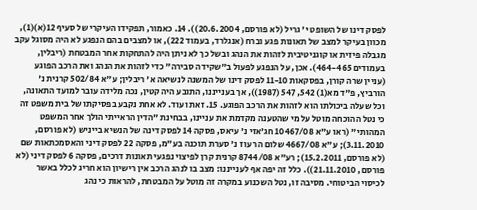לפסק דינו של השופט י' גריל (לא פורסם, 20.6.2004)). 14. כאמור, תפקידו העיקרי של סעיף 12(א)(1), מכוון בעיקר למצב של תאונות פגע וברח (אנגלרד, בעמוד 222), או למצבים בהם הנפגע לא היה מסוגל עקב מגבלה פיזית או קוגניטיבית לזהות את הנהג ובשל כך לא ניתן היה להתחקות אחר המבטחת (ריבלין, בעמודים 464-465). אכן, על הנפגע לפעול ב"שקידה סבירה" כדי לזהות את הנהג ואת הרכב הפוגע (עניין שרה קורן, בפסקאות 11-10 לפסק דינו של המשנה לנשיאה א' ריבלין; ע"א 502/84 קרנית נ' הורביץ, פ"ד מא(1) 542, 547 (1987)), אך בענייננו, התובע היה קטין, נכה מלידה עובר למועד התאונה, וכל שעלה ביכולתו הוא לזהות את הרכב הפוגע. 15. זאת ועוד. לא אחת נקבע בפסיקתו של בית משפט זה כי נטל ההוכחה מוטל על מי שהטענה מקדמת את עניינו, בבחינת "הדין הראייתי הולך אחר המשפט המהותי" (ראו ע"א 10467/08 חג'אזי נ' עיאס, פסקה 14 לפסק דינה של הנשיא בייניש (לא פורסם, 3.11.2010); ע"א 4667/08 שלום הר עוז נ' סערת תוכנה בע"מ, פסקה 22 לפסק דיני והאסמכתאות שם (לא פורסם, 15.2.2011); רע"א 8744/08 קרנית קרן לפיצוי נפגעי תאונות דרכים, פסקה 6 לפסק דיני (לא פורסם, 21.11.2010)). כלל זה יפה אף לענייננו: מצב בו לנהג הרכב אין רישיון הוא חריג לכלל באשר לכיסוי הביטוחי. מסיבה זו, נטל השכנוע במקרה זה מוטל על המבטחת, להראות כי נהג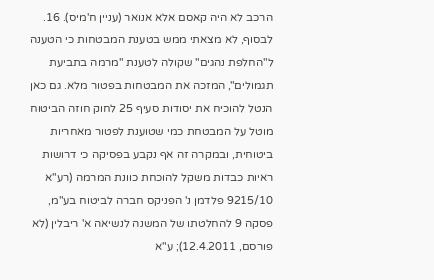הרכב לא היה קאסם אלא אנואר (עניין ח'מיס). 16. לבסוף, לא מצאתי ממש בטענת המבטחות כי הטענה ל"החלפת נהגים" שקולה לטענת "מרמה בתביעת תגמולים", המזכה את המבטחות בפטור מלא. גם כאן הנטל להוכיח את יסודות סעיף 25 לחוק חוזה הביטוח מוטל על המבטחת כמי שטוענת לפטור מאחריות ביטוחית, ובמקרה זה אף נקבע בפסיקה כי דרושות ראיות כבדות משקל להוכחת כוונת המרמה (רע"א 9215/10 פלדמן נ' הפניקס חברה לביטוח בע"מ, פסקה 9 להחלטתו של המשנה לנשיאה א' ריבלין (לא פורסם, 12.4.2011); ע"א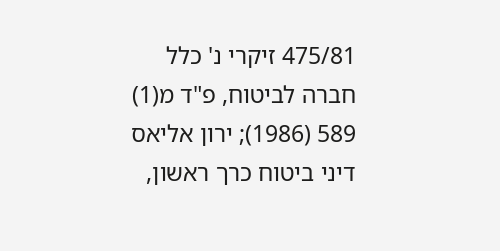475/81 זיקרי נ' כלל חברה לביטוח, פ"ד מ(1) 589 (1986); ירון אליאס דיני ביטוח כרך ראשון,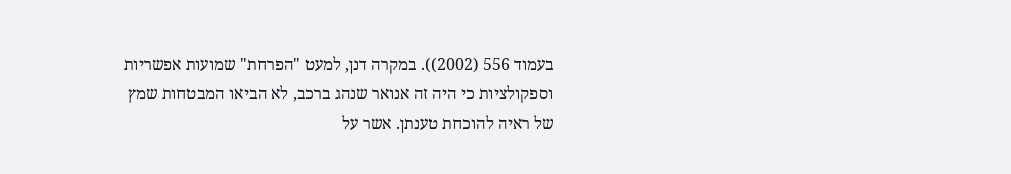בעמוד 556 (2002)). במקרה דנן, למעט "הפרחת" שמועות אפשריות וספקולציות כי היה זה אנואר שנהג ברכב, לא הביאו המבטחות שמץ של ראיה להוכחת טענתן. אשר על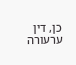כן, דין ערעורה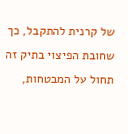של קרנית להתקבל, כך שחובת הפיצוי בתיק זה תחול על המבטחות,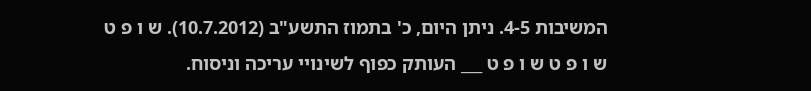המשיבות 4-5. ניתן היום, כ' בתמוז התשע"ב (10.7.2012). ש ו פ ט ש ו פ ט ש ו פ ט ___ העותק כפוף לשינויי עריכה וניסוח.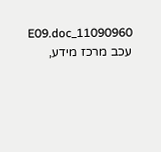11090960_E09.doc עכב מרכז מידע,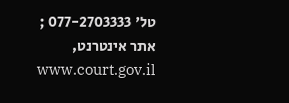טל' 077-2703333 ; אתר אינטרנט, www.court.gov.il